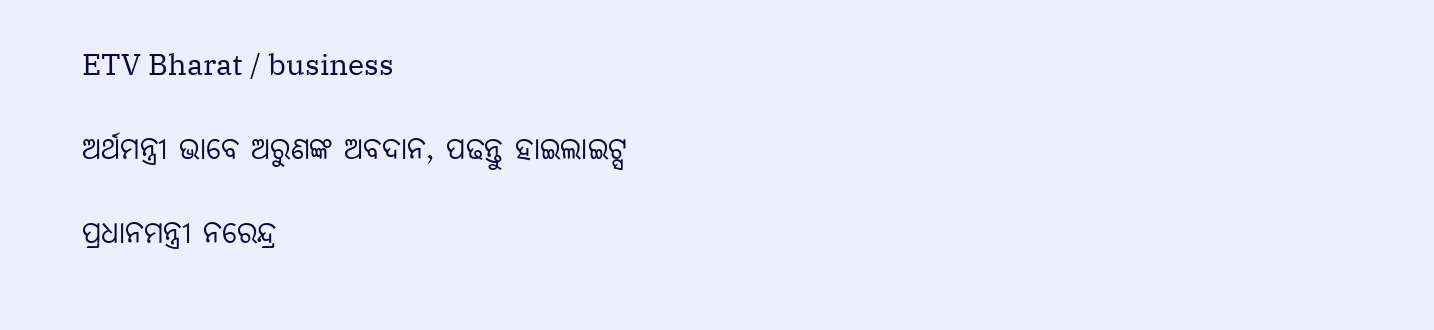ETV Bharat / business

ଅର୍ଥମନ୍ତ୍ରୀ ଭାବେ ଅରୁଣଙ୍କ ଅବଦାନ, ପଢନ୍ତୁ ହାଇଲାଇଟ୍ସ

ପ୍ରଧାନମନ୍ତ୍ରୀ ନରେନ୍ଦ୍ର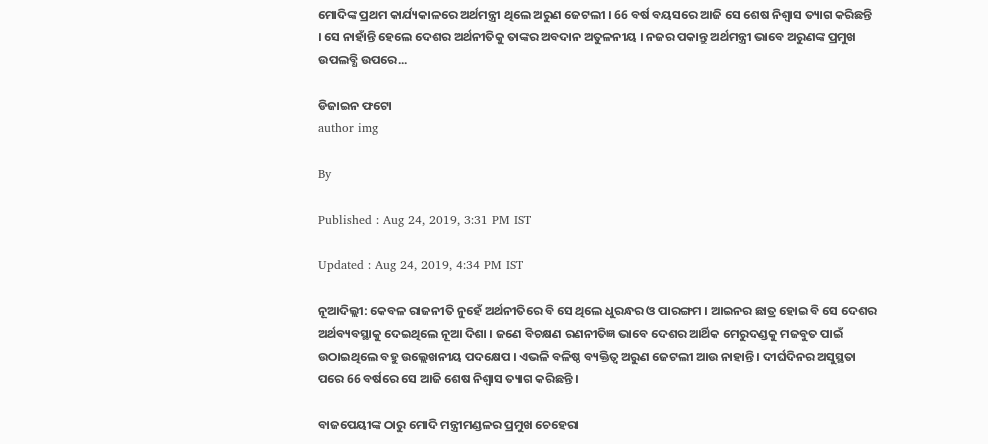ମୋଦିଙ୍କ ପ୍ରଥମ କାର୍ଯ୍ୟକାଳରେ ଅର୍ଥମନ୍ତ୍ରୀ ଥିଲେ ଅରୁଣ ଜେଟଲୀ । 66 ବର୍ଷ ବୟସରେ ଆଜି ସେ ଶେଷ ନିଶ୍ବାସ ତ୍ୟାଗ କରିଛନ୍ତି । ସେ ନାହାଁନ୍ତି ହେଲେ ଦେଶର ଅର୍ଥନୀତିକୁ ତାଙ୍କର ଅବଦାନ ଅତୁଳନୀୟ । ନଜର ପକାନ୍ତୁ ଅର୍ଥମନ୍ତ୍ରୀ ଭାବେ ଅରୁଣଙ୍କ ପ୍ରମୁଖ ଉପଲବ୍ଧି ଉପରେ...

ଡିଜାଇନ ଫଟୋ
author img

By

Published : Aug 24, 2019, 3:31 PM IST

Updated : Aug 24, 2019, 4:34 PM IST

ନୂଆଦିଲ୍ଲୀ: କେବଳ ରାଜନୀତି ନୁହେଁ ଅର୍ଥନୀତିରେ ବି ସେ ଥିଲେ ଧୁରନ୍ଧର ଓ ପାରଙ୍ଗମ । ଆଇନର ଛାତ୍ର ହୋଇ ବି ସେ ଦେଶର ଅର୍ଥବ୍ୟବସ୍ଥାକୁ ଦେଇଥିଲେ ନୂଆ ଦିଶା । ଜଣେ ବିଚକ୍ଷଣ ରଣନୀତିଜ୍ଞ ଭାବେ ଦେଶର ଆର୍ଥିକ ମେରୁଦଣ୍ଡକୁ ମଜବୁତ ପାଇଁ ଉଠାଇଥିଲେ ବହୁ ଉଲ୍ଲେଖନୀୟ ପଦକ୍ଷେପ । ଏଭଳି ବଳିଷ୍ଠ ବ୍ୟକ୍ତିତ୍ବ ଅରୁଣ ଜେଟଲୀ ଆଉ ନାହାନ୍ତି । ଦୀର୍ଘଦିନର ଅସୁସ୍ଥତା ପରେ 66 ବର୍ଷରେ ସେ ଆଜି ଶେଷ ନିଶ୍ବାସ ତ୍ୟାଗ କରିଛନ୍ତି ।

ବାଜପେୟୀଙ୍କ ଠାରୁ ମୋଦି ମନ୍ତ୍ରୀମଣ୍ଡଳର ପ୍ରମୁଖ ଚେହେରା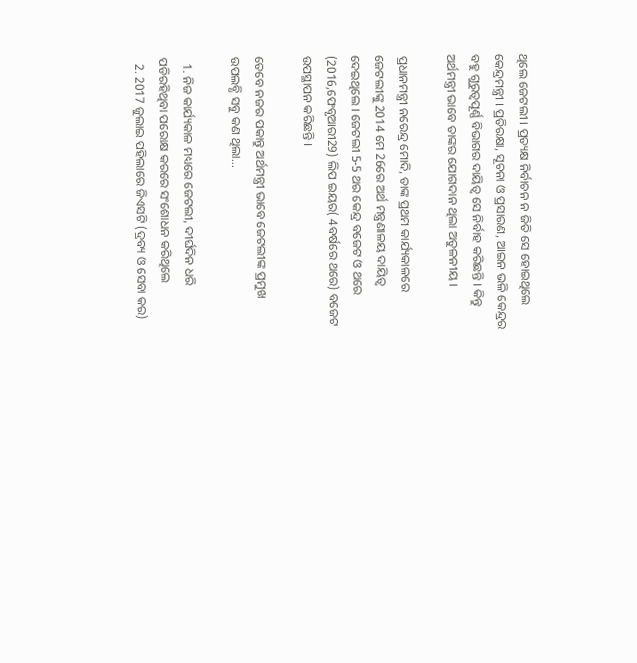ଥିଲେ ଜେଟଲୀ । ପ୍ରତ୍ୟକ୍ଷ ନିର୍ବାଚନ ନ ଜିତି ସେ ହୋଇଥିଲେ କେନ୍ଦ୍ରମନ୍ତ୍ରୀ । ପ୍ରତିରକ୍ଷା, ସୂଚନା ଓ ପ୍ରସାରଣ, ଆଇନ ଭଳି କେନ୍ଦ୍ରର ବହୁ ଗୁରୁତ୍ବପୂର୍ଣ୍ଣ ବିଭାଗର ଦାୟିତ୍ବ ସେ ନିର୍ବାହ କରିଛନ୍ତି । କିନ୍ତୁ ଅର୍ଥମନ୍ତ୍ରୀ ଭାବେ ତାଙ୍କର ଯୋଗଦାନ ଥିଲା ଅତୁଳନୀୟ ।

ପ୍ରଧାନମନ୍ତ୍ରୀ ନରେନ୍ଦ୍ର ମୋଦି, ତାଙ୍କ ପ୍ରଥମ କାର୍ଯ୍ୟକାଳରେ ଜେଟଲୀଙ୍କୁ 2014 ମେ 26ରେ ଅର୍ଥ ମନ୍ତ୍ରଣାଳୟ ଦାୟିତ୍ବ ଦେଇଥିଲେ । ଜେଟଲୀ 5-5 ଥର କେନ୍ଦ୍ର ବଜେଟ ଓ ଥରେ (2016,ଫେବୃଆରୀ29) ଲିପ ଇୟର( 4ବର୍ଷରେ ଥରେ) ବଜେଟ ଉପସ୍ଥାପନ କରିଛନ୍ତି ।

ତେବେ ନଜର ପକାନ୍ତୁ ଅର୍ଥମନ୍ତ୍ରୀ ଭାବେ ଜେଟଲୀଙ୍କ ପ୍ରମୁଖ ଉପଲବ୍ଧି ସବୁ କଣ ଥିଲା...

  1. ନିଜ କାର୍ଯ୍ୟକାଳ ମଧ୍ୟରେ ଜେଟଲୀ, ଦୀର୍ଘଦିନ ଧରି ପଡିରହିଥିବା ପରୋକ୍ଷ କରରେ ସଂଶୋଧନ କରିଥିଲେ
  2. 2017 ଜୁଲାଇ ପହିଲାରେ ଜିଏସଟି (ଦ୍ରବ୍ୟ ଓ ସେବା କର)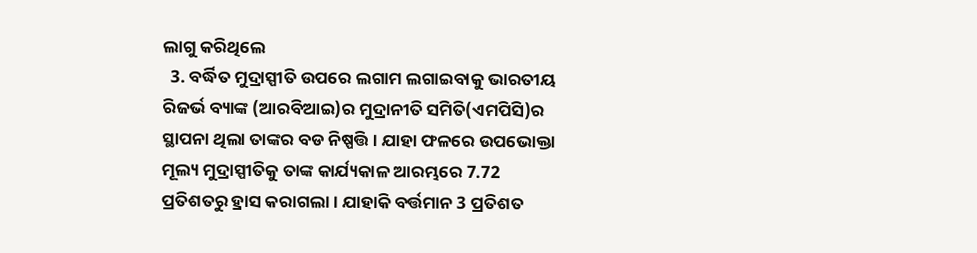ଲାଗୁ କରିଥିଲେ
  3. ବର୍ଦ୍ଧିତ ମୁଦ୍ରାସ୍ପୀତି ଉପରେ ଲଗାମ ଲଗାଇବାକୁ ଭାରତୀୟ ରିଜର୍ଭ ବ୍ୟାଙ୍କ (ଆରବିଆଇ)ର ମୁଦ୍ରାନୀତି ସମିତି(ଏମପିସି)ର ସ୍ଥାପନା ଥିଲା ତାଙ୍କର ବଡ ନିଷ୍ପତ୍ତି । ଯାହା ଫଳରେ ଉପଭୋକ୍ତା ମୂଲ୍ୟ ମୁଦ୍ରାସ୍ପୀତିକୁ ତାଙ୍କ କାର୍ଯ୍ୟକାଳ ଆରମ୍ଭରେ 7.72 ପ୍ରତିଶତରୁ ହ୍ରାସ କରାଗଲା । ଯାହାକି ବର୍ତ୍ତମାନ 3 ପ୍ରତିଶତ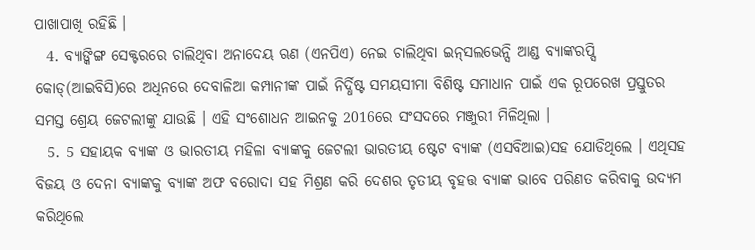ପାଖାପାଖି ରହିଛି ।
  4. ବ୍ୟାଙ୍କିଙ୍ଗ ସେକ୍ଟରରେ ଚାଲିଥିବା ଅନାଦେୟ ଋଣ (ଏନପିଏ) ନେଇ ଚାଲିଥିବା ଇନ୍‌ସଲଭେନ୍ସି ଆଣ୍ଡ ବ୍ୟାଙ୍କରପ୍ସି କୋଡ୍‌(ଆଇବିସି)ରେ ଅଧିନରେ ଦେବାଳିଆ କମ୍ପାନୀଙ୍କ ପାଇଁ ନିର୍ଦ୍ଧିଷ୍ଟ ସମୟସୀମା ବିଶିଷ୍ଟ ସମାଧାନ ପାଇଁ ଏକ ରୂପରେଖ ପ୍ରସ୍ତୁତର ସମସ୍ତ ଶ୍ରେୟ ଜେଟଲୀଙ୍କୁ ଯାଉଛି । ଏହି ସଂଶୋଧନ ଆଇନକୁ 2016ରେ ସଂସଦରେ ମଞ୍ଜୁରୀ ମିଳିଥିଲା ।
  5. 5 ସହାୟକ ବ୍ୟାଙ୍କ ଓ ଭାରତୀୟ ମହିଳା ବ୍ୟାଙ୍କକୁ ଜେଟଲୀ ଭାରତୀୟ ଷ୍ଟେଟ ବ୍ୟାଙ୍କ (ଏସବିଆଇ)ସହ ଯୋଡିଥିଲେ । ଏଥିସହ ବିଜୟ ଓ ଦେନା ବ୍ୟାଙ୍କକୁ ବ୍ୟାଙ୍କ ଅଫ ବରୋଦା ସହ ମିଶ୍ରଣ କରି ଦେଶର ତୃତୀୟ ବୃହତ୍ତ ବ୍ୟାଙ୍କ ଭାବେ ପରିଣତ କରିବାକୁ ଉଦ୍ୟମ କରିଥିଲେ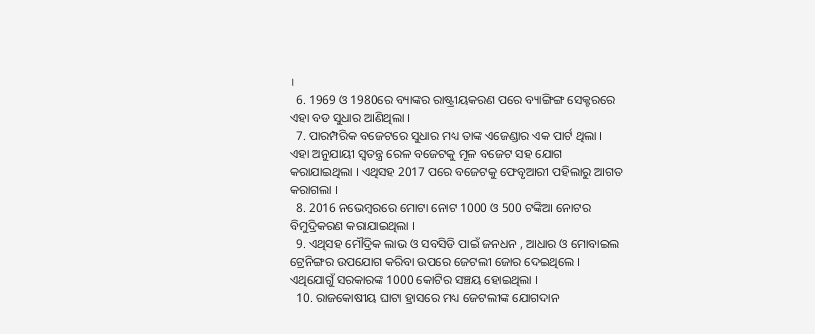।
  6. 1969 ଓ 1980ରେ ବ୍ୟାଙ୍କର ରାଷ୍ଟ୍ରୀୟକରଣ ପରେ ବ୍ୟାଙ୍ଗିଙ୍ଗ ସେକ୍ଟରରେ ଏହା ବଡ ସୁଧାର ଆଣିଥିଲା ।
  7. ପାରମ୍ପରିକ ବଜେଟରେ ସୁଧାର ମଧ୍ୟ ତାଙ୍କ ଏଜେଣ୍ଡାର ଏକ ପାର୍ଟ ଥିଲା । ଏହା ଅନୁଯାୟୀ ସ୍ବତନ୍ତ୍ର ରେଳ ବଜେଟକୁ ମୂଳ ବଜେଟ ସହ ଯୋଗ କରାଯାଇଥିଲା । ଏଥିସହ 2017 ପରେ ବଜେଟକୁ ଫେବୃଆରୀ ପହିଲାରୁ ଆଗତ କରାଗଲା ।
  8. 2016 ନଭେମ୍ବରରେ ମୋଟା ନୋଟ 1000 ଓ 500 ଟଙ୍କିଆ ନୋଟର ବିମୁଦ୍ରିକରଣ କରାଯାଇଥିଲା ।
  9. ଏଥିସହ ମୌଦ୍ରିକ ଲାଭ ଓ ସବସିଡି ପାଇଁ ଜନଧନ , ଆଧାର ଓ ମୋବାଇଲ ଟ୍ରେନିଙ୍ଗର ଉପଯୋଗ କରିବା ଉପରେ ଜେଟଲୀ ଜୋର ଦେଇଥିଲେ । ଏଥିଯୋଗୁଁ ସରକାରଙ୍କ 1000 କୋଟିର ସଞ୍ଚୟ ହୋଇଥିଲା ।
  10. ରାଜକୋଷୀୟ ଘାଟା ହ୍ରାସରେ ମଧ୍ୟ ଜେଟଲୀଙ୍କ ଯୋଗଦାନ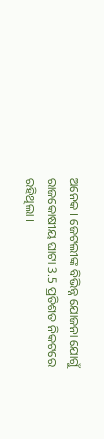ଅନେକ । ଜେଟଲୀଙ୍କ ବିଭିନ୍ନ ଯୋଜନା ଯୋଗୁଁ ରାଜକୋଷୀୟ ଘାଟା 3.5 ପ୍ରତିଶତ ନିକଟରେ ରହିଥିଲା ।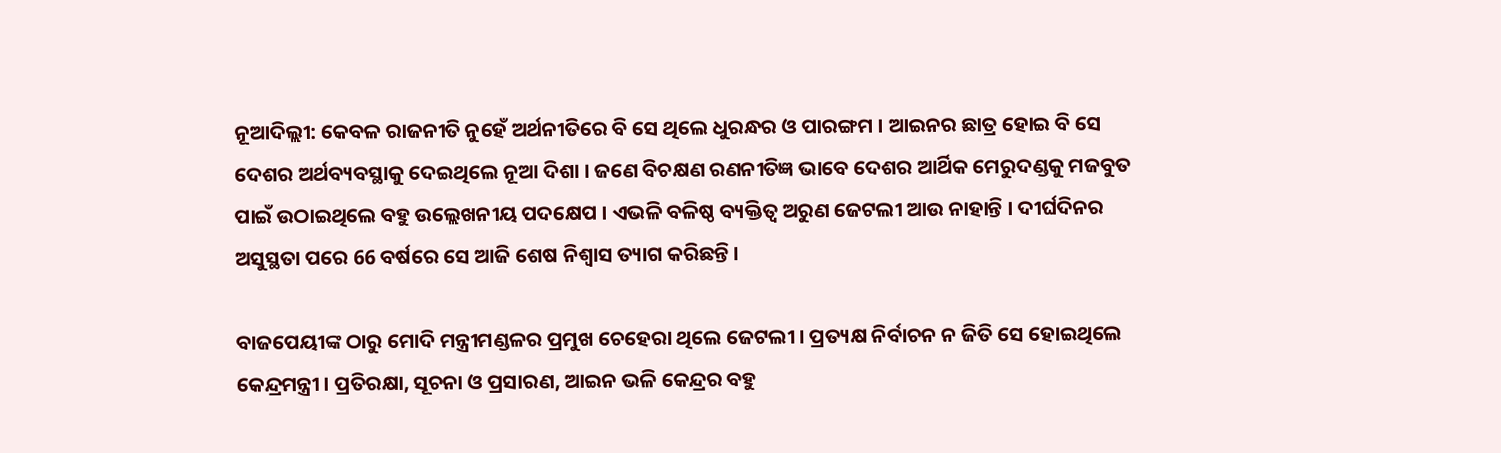ନୂଆଦିଲ୍ଲୀ: କେବଳ ରାଜନୀତି ନୁହେଁ ଅର୍ଥନୀତିରେ ବି ସେ ଥିଲେ ଧୁରନ୍ଧର ଓ ପାରଙ୍ଗମ । ଆଇନର ଛାତ୍ର ହୋଇ ବି ସେ ଦେଶର ଅର୍ଥବ୍ୟବସ୍ଥାକୁ ଦେଇଥିଲେ ନୂଆ ଦିଶା । ଜଣେ ବିଚକ୍ଷଣ ରଣନୀତିଜ୍ଞ ଭାବେ ଦେଶର ଆର୍ଥିକ ମେରୁଦଣ୍ଡକୁ ମଜବୁତ ପାଇଁ ଉଠାଇଥିଲେ ବହୁ ଉଲ୍ଲେଖନୀୟ ପଦକ୍ଷେପ । ଏଭଳି ବଳିଷ୍ଠ ବ୍ୟକ୍ତିତ୍ବ ଅରୁଣ ଜେଟଲୀ ଆଉ ନାହାନ୍ତି । ଦୀର୍ଘଦିନର ଅସୁସ୍ଥତା ପରେ 66 ବର୍ଷରେ ସେ ଆଜି ଶେଷ ନିଶ୍ବାସ ତ୍ୟାଗ କରିଛନ୍ତି ।

ବାଜପେୟୀଙ୍କ ଠାରୁ ମୋଦି ମନ୍ତ୍ରୀମଣ୍ଡଳର ପ୍ରମୁଖ ଚେହେରା ଥିଲେ ଜେଟଲୀ । ପ୍ରତ୍ୟକ୍ଷ ନିର୍ବାଚନ ନ ଜିତି ସେ ହୋଇଥିଲେ କେନ୍ଦ୍ରମନ୍ତ୍ରୀ । ପ୍ରତିରକ୍ଷା, ସୂଚନା ଓ ପ୍ରସାରଣ, ଆଇନ ଭଳି କେନ୍ଦ୍ରର ବହୁ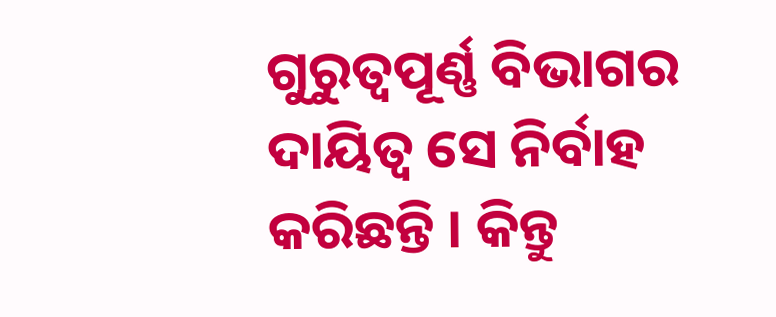ଗୁରୁତ୍ବପୂର୍ଣ୍ଣ ବିଭାଗର ଦାୟିତ୍ବ ସେ ନିର୍ବାହ କରିଛନ୍ତି । କିନ୍ତୁ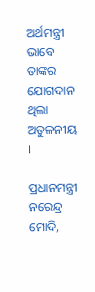ଅର୍ଥମନ୍ତ୍ରୀ ଭାବେ ତାଙ୍କର ଯୋଗଦାନ ଥିଲା ଅତୁଳନୀୟ ।

ପ୍ରଧାନମନ୍ତ୍ରୀ ନରେନ୍ଦ୍ର ମୋଦି,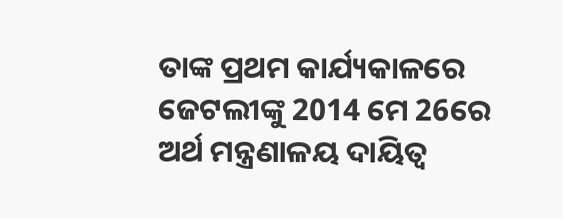ତାଙ୍କ ପ୍ରଥମ କାର୍ଯ୍ୟକାଳରେ ଜେଟଲୀଙ୍କୁ 2014 ମେ 26ରେ ଅର୍ଥ ମନ୍ତ୍ରଣାଳୟ ଦାୟିତ୍ବ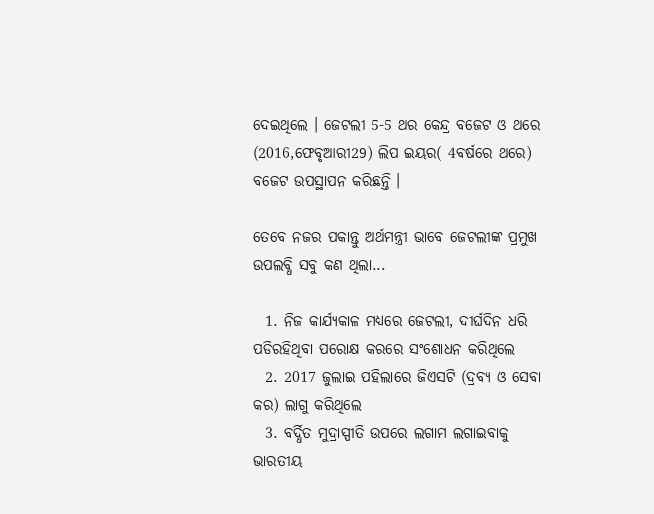ଦେଇଥିଲେ । ଜେଟଲୀ 5-5 ଥର କେନ୍ଦ୍ର ବଜେଟ ଓ ଥରେ (2016,ଫେବୃଆରୀ29) ଲିପ ଇୟର( 4ବର୍ଷରେ ଥରେ) ବଜେଟ ଉପସ୍ଥାପନ କରିଛନ୍ତି ।

ତେବେ ନଜର ପକାନ୍ତୁ ଅର୍ଥମନ୍ତ୍ରୀ ଭାବେ ଜେଟଲୀଙ୍କ ପ୍ରମୁଖ ଉପଲବ୍ଧି ସବୁ କଣ ଥିଲା...

  1. ନିଜ କାର୍ଯ୍ୟକାଳ ମଧ୍ୟରେ ଜେଟଲୀ, ଦୀର୍ଘଦିନ ଧରି ପଡିରହିଥିବା ପରୋକ୍ଷ କରରେ ସଂଶୋଧନ କରିଥିଲେ
  2. 2017 ଜୁଲାଇ ପହିଲାରେ ଜିଏସଟି (ଦ୍ରବ୍ୟ ଓ ସେବା କର) ଲାଗୁ କରିଥିଲେ
  3. ବର୍ଦ୍ଧିତ ମୁଦ୍ରାସ୍ପୀତି ଉପରେ ଲଗାମ ଲଗାଇବାକୁ ଭାରତୀୟ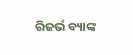ରିଜର୍ଭ ବ୍ୟାଙ୍କ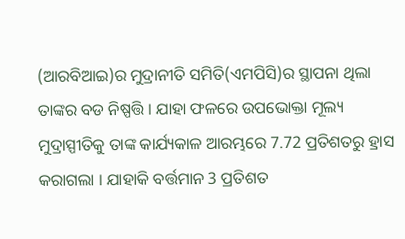(ଆରବିଆଇ)ର ମୁଦ୍ରାନୀତି ସମିତି(ଏମପିସି)ର ସ୍ଥାପନା ଥିଲା ତାଙ୍କର ବଡ ନିଷ୍ପତ୍ତି । ଯାହା ଫଳରେ ଉପଭୋକ୍ତା ମୂଲ୍ୟ ମୁଦ୍ରାସ୍ପୀତିକୁ ତାଙ୍କ କାର୍ଯ୍ୟକାଳ ଆରମ୍ଭରେ 7.72 ପ୍ରତିଶତରୁ ହ୍ରାସ କରାଗଲା । ଯାହାକି ବର୍ତ୍ତମାନ 3 ପ୍ରତିଶତ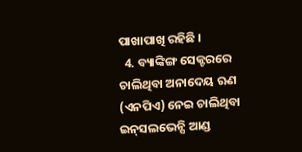ପାଖାପାଖି ରହିଛି ।
  4. ବ୍ୟାଙ୍କିଙ୍ଗ ସେକ୍ଟରରେ ଚାଲିଥିବା ଅନାଦେୟ ଋଣ (ଏନପିଏ) ନେଇ ଚାଲିଥିବା ଇନ୍‌ସଲଭେନ୍ସି ଆଣ୍ଡ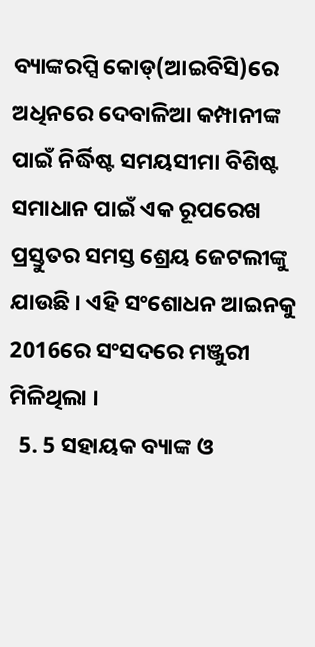ବ୍ୟାଙ୍କରପ୍ସି କୋଡ୍‌(ଆଇବିସି)ରେ ଅଧିନରେ ଦେବାଳିଆ କମ୍ପାନୀଙ୍କ ପାଇଁ ନିର୍ଦ୍ଧିଷ୍ଟ ସମୟସୀମା ବିଶିଷ୍ଟ ସମାଧାନ ପାଇଁ ଏକ ରୂପରେଖ ପ୍ରସ୍ତୁତର ସମସ୍ତ ଶ୍ରେୟ ଜେଟଲୀଙ୍କୁ ଯାଉଛି । ଏହି ସଂଶୋଧନ ଆଇନକୁ 2016ରେ ସଂସଦରେ ମଞ୍ଜୁରୀ ମିଳିଥିଲା ।
  5. 5 ସହାୟକ ବ୍ୟାଙ୍କ ଓ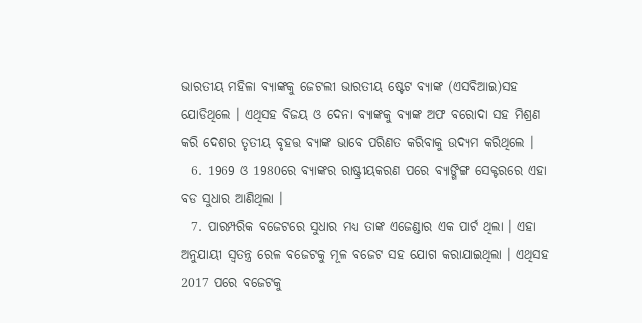ଭାରତୀୟ ମହିଳା ବ୍ୟାଙ୍କକୁ ଜେଟଲୀ ଭାରତୀୟ ଷ୍ଟେଟ ବ୍ୟାଙ୍କ (ଏସବିଆଇ)ସହ ଯୋଡିଥିଲେ । ଏଥିସହ ବିଜୟ ଓ ଦେନା ବ୍ୟାଙ୍କକୁ ବ୍ୟାଙ୍କ ଅଫ ବରୋଦା ସହ ମିଶ୍ରଣ କରି ଦେଶର ତୃତୀୟ ବୃହତ୍ତ ବ୍ୟାଙ୍କ ଭାବେ ପରିଣତ କରିବାକୁ ଉଦ୍ୟମ କରିଥିଲେ ।
  6. 1969 ଓ 1980ରେ ବ୍ୟାଙ୍କର ରାଷ୍ଟ୍ରୀୟକରଣ ପରେ ବ୍ୟାଙ୍ଗିଙ୍ଗ ସେକ୍ଟରରେ ଏହା ବଡ ସୁଧାର ଆଣିଥିଲା ।
  7. ପାରମ୍ପରିକ ବଜେଟରେ ସୁଧାର ମଧ୍ୟ ତାଙ୍କ ଏଜେଣ୍ଡାର ଏକ ପାର୍ଟ ଥିଲା । ଏହା ଅନୁଯାୟୀ ସ୍ବତନ୍ତ୍ର ରେଳ ବଜେଟକୁ ମୂଳ ବଜେଟ ସହ ଯୋଗ କରାଯାଇଥିଲା । ଏଥିସହ 2017 ପରେ ବଜେଟକୁ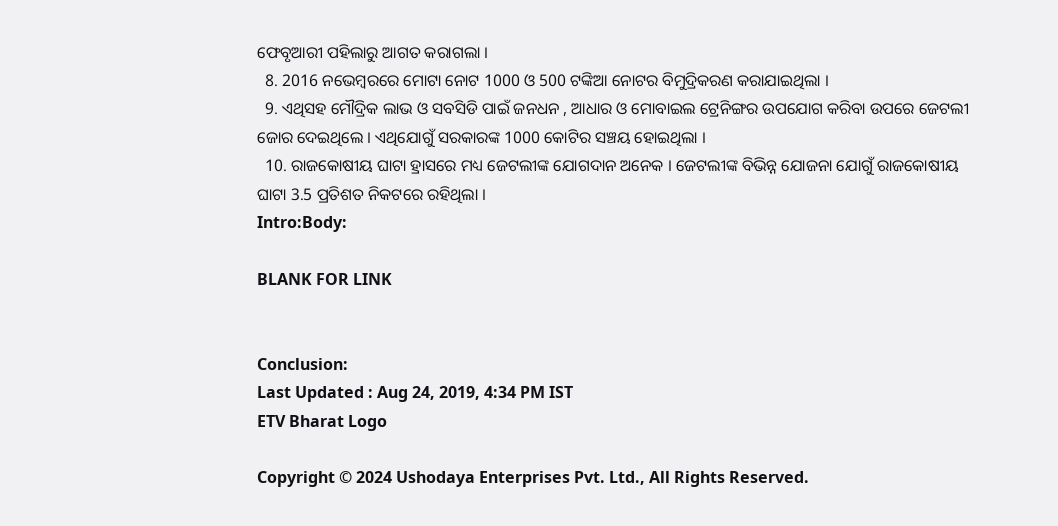ଫେବୃଆରୀ ପହିଲାରୁ ଆଗତ କରାଗଲା ।
  8. 2016 ନଭେମ୍ବରରେ ମୋଟା ନୋଟ 1000 ଓ 500 ଟଙ୍କିଆ ନୋଟର ବିମୁଦ୍ରିକରଣ କରାଯାଇଥିଲା ।
  9. ଏଥିସହ ମୌଦ୍ରିକ ଲାଭ ଓ ସବସିଡି ପାଇଁ ଜନଧନ , ଆଧାର ଓ ମୋବାଇଲ ଟ୍ରେନିଙ୍ଗର ଉପଯୋଗ କରିବା ଉପରେ ଜେଟଲୀ ଜୋର ଦେଇଥିଲେ । ଏଥିଯୋଗୁଁ ସରକାରଙ୍କ 1000 କୋଟିର ସଞ୍ଚୟ ହୋଇଥିଲା ।
  10. ରାଜକୋଷୀୟ ଘାଟା ହ୍ରାସରେ ମଧ୍ୟ ଜେଟଲୀଙ୍କ ଯୋଗଦାନ ଅନେକ । ଜେଟଲୀଙ୍କ ବିଭିନ୍ନ ଯୋଜନା ଯୋଗୁଁ ରାଜକୋଷୀୟ ଘାଟା 3.5 ପ୍ରତିଶତ ନିକଟରେ ରହିଥିଲା ।
Intro:Body:

BLANK FOR LINK


Conclusion:
Last Updated : Aug 24, 2019, 4:34 PM IST
ETV Bharat Logo

Copyright © 2024 Ushodaya Enterprises Pvt. Ltd., All Rights Reserved.